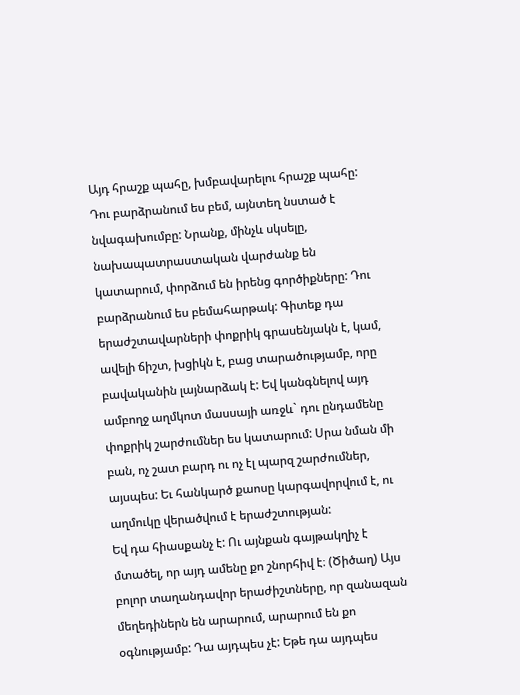Այդ հրաշք պահը, խմբավարելու հրաշք պահը: Դու բարձրանում ես բեմ, այնտեղ նստած է նվագախումբը: Նրանք, մինչև սկսելը, նախապատրաստական վարժանք են կատարում, փորձում են իրենց գործիքները: Դու բարձրանում ես բեմահարթակ: Գիտեք դա երաժշտավարների փոքրիկ գրասենյակն է, կամ, ավելի ճիշտ, խցիկն է, բաց տարածությամբ, որը բավականին լայնարձակ է: Եվ կանգնելով այդ ամբողջ աղմկոտ մասսայի առջև` դու ընդամենը փոքրիկ շարժումներ ես կատարում: Սրա նման մի բան, ոչ շատ բարդ ու ոչ էլ պարզ շարժումներ, այսպես: Եւ հանկարծ քաոսը կարգավորվում է, ու աղմուկը վերածվում է երաժշտության:
Եվ դա հիասքանչ է: Ու այնքան գայթակղիչ է մտածել, որ այդ ամենը քո շնորհիվ է։ (Ծիծաղ) Այս բոլոր տաղանդավոր երաժիշտները, որ զանազան մեղեդիներն են արարում, արարում են քո օգնությամբ: Դա այդպես չէ: Եթե դա այդպես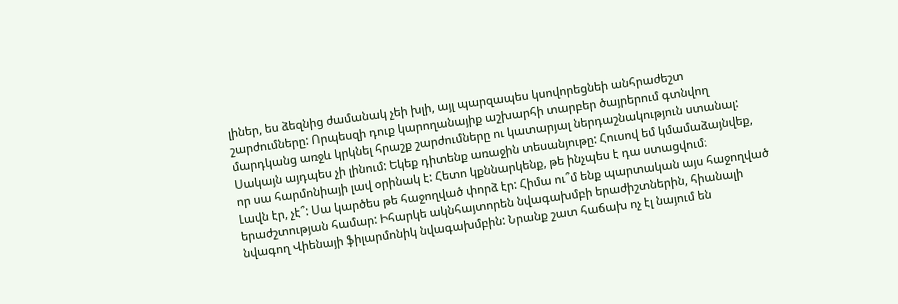լիներ, ես ձեզնից ժամանակ չեի խլի, այլ պարզապես կսովորեցնեի անհրաժեշտ շարժումները: Որպեսզի դուք կարողանայիք աշխարհի տարբեր ծայրերում գտնվող մարդկանց առջև կրկնել հրաշք շարժումները ու կատարյալ ներդաշնակություն ստանալ: Սակայն այդպես չի լինում: Եկեք դիտենք առաջին տեսանյութը: Հուսով եմ կմամաձայնվեք, որ սա հարմոնիայի լավ օրինակ է: Հետո կքննարկենք, թե ինչպես է դա ստացվում։
Լավն էր, չէ՞: Սա կարծես թե հաջողված փորձ էր: Հիմա ու՞մ ենք պարտական այս հաջողված երաժշտության համար: Իհարկե ակնհայտորեն նվագախմբի երաժիշտներին, հիանալի նվագող Վիենայի ֆիլարմոնիկ նվագախմբին: Նրանք շատ հաճախ ոչ էլ նայում են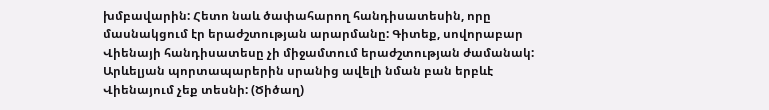խմբավարին: Հետո նաև ծափահարող հանդիսատեսին, որը մասնակցում էր երաժշտության արարմանը: Գիտեք, սովորաբար Վիենայի հանդիսատեսը չի միջամտում երաժշտության ժամանակ: Արևելյան պորտապարերին սրանից ավելի նման բան երբևէ Վիենայում չեք տեսնի: (Ծիծաղ)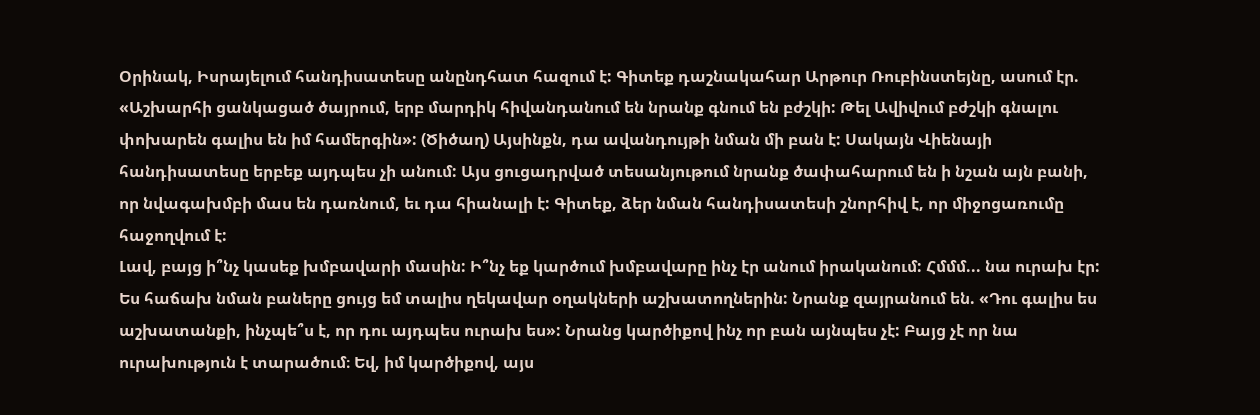Օրինակ, Իսրայելում հանդիսատեսը անընդհատ հազում է: Գիտեք դաշնակահար Արթուր Ռուբինստեյնը, ասում էր. «Աշխարհի ցանկացած ծայրում, երբ մարդիկ հիվանդանում են նրանք գնում են բժշկի: Թել Ավիվում բժշկի գնալու փոխարեն գալիս են իմ համերգին»: (Ծիծաղ) Այսինքն, դա ավանդույթի նման մի բան է: Սակայն Վիենայի հանդիսատեսը երբեք այդպես չի անում: Այս ցուցադրված տեսանյութում նրանք ծափահարում են ի նշան այն բանի, որ նվագախմբի մաս են դառնում, եւ դա հիանալի է: Գիտեք, ձեր նման հանդիսատեսի շնորհիվ է, որ միջոցառումը հաջողվում է:
Լավ, բայց ի՞նչ կասեք խմբավարի մասին: Ի՞նչ եք կարծում խմբավարը ինչ էր անում իրականում: Հմմմ... նա ուրախ էր: Ես հաճախ նման բաները ցույց եմ տալիս ղեկավար օղակների աշխատողներին: Նրանք զայրանում են. «Դու գալիս ես աշխատանքի, ինչպե՞ս է, որ դու այդպես ուրախ ես»: Նրանց կարծիքով ինչ որ բան այնպես չէ: Բայց չէ որ նա ուրախություն է տարածում։ Եվ, իմ կարծիքով, այս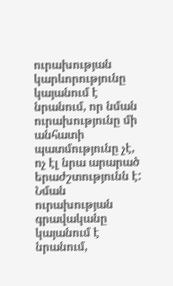ուրախության կարևորությունը կայանում է նրանում, որ նման ուրախությունը մի անհատի պատմությունը չէ, ոչ էլ նրա արարած երաժշտությունն է: Նման ուրախության գրավականը կայանում է նրանում,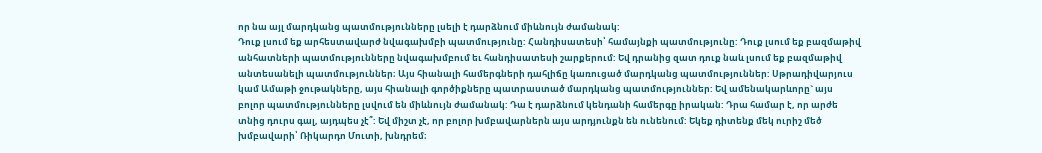որ նա այլ մարդկանց պատմությունները լսելի է դարձնում միևնույն ժամանակ:
Դուք լսում եք արհեստավարժ նվագախմբի պատմությունը: Հանդիսատեսի՝ համայնքի պատմությունը: Դուք լսում եք բազմաթիվ անհատների պատմությունները նվագախմբում եւ հանդիսատեսի շարքերում: Եվ դրանից զատ դուք նաև լսում եք բազմաթիվ անտեսանելի պատմություններ։ Այս հիանալի համերգների դահլիճը կառուցած մարդկանց պատմություններ: Սթրադիվարյուս կամ Ամաթի ջութակները, այս հիանալի գործիքները պատրաստած մարդկանց պատմություններ: Եվ ամենակարևորը` այս բոլոր պատմությունները լսվում են միևնույն ժամանակ: Դա է դարձնում կենդանի համերգը իրական: Դրա համար է, որ արժե տնից դուրս գալ, այդպես չէ՞: Եվ միշտ չէ, որ բոլոր խմբավարներն այս արդյունքն են ունենում: Եկեք դիտենք մեկ ուրիշ մեծ խմբավարի՝ Ռիկարդո Մուտի, խնդրեմ։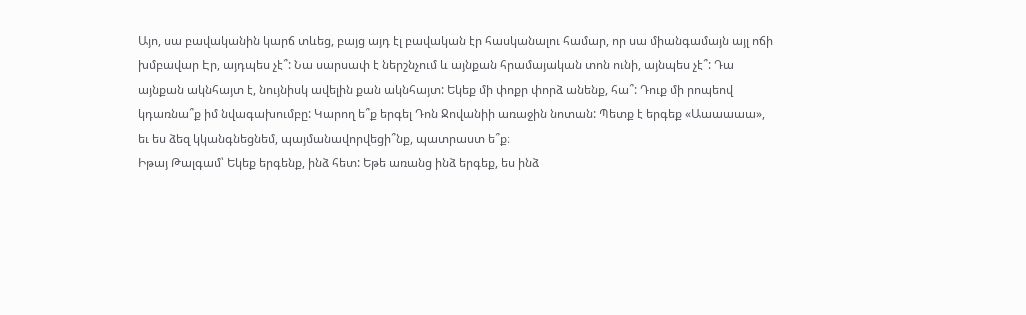Այո, սա բավականին կարճ տևեց, բայց այդ էլ բավական էր հասկանալու համար, որ սա միանգամայն այլ ոճի խմբավար Էր, այդպես չէ՞: Նա սարսափ է ներշնչում և այնքան հրամայական տոն ունի, այնպես չէ՞: Դա այնքան ակնհայտ է, նույնիսկ ավելին քան ակնհայտ: Եկեք մի փոքր փորձ անենք, հա՞: Դուք մի րոպեով կդառնա՞ք իմ նվագախումբը: Կարող ե՞ք երգել Դոն Ջովանիի առաջին նոտան: Պետք է երգեք «Աաաաաա», եւ ես ձեզ կկանգնեցնեմ, պայմանավորվեցի՞նք, պատրաստ ե՞ք։
Իթայ Թալգամ՝ Եկեք երգենք, ինձ հետ: Եթե առանց ինձ երգեք, ես ինձ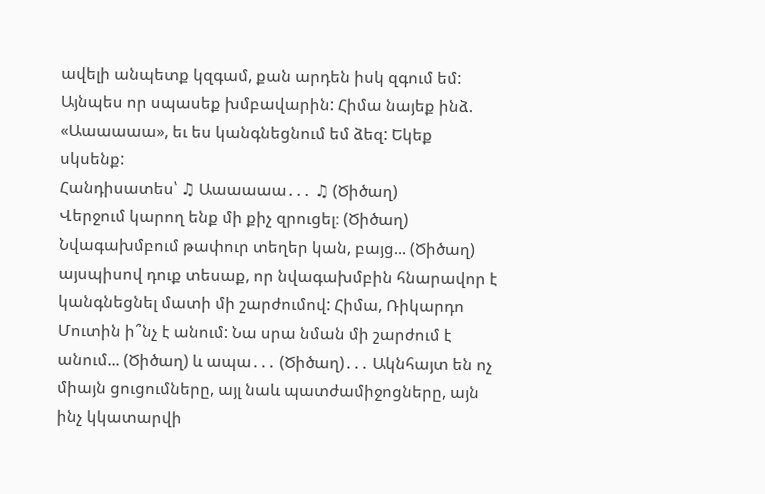ավելի անպետք կզգամ, քան արդեն իսկ զգում եմ: Այնպես որ սպասեք խմբավարին: Հիմա նայեք ինձ. «Աաաաաա», եւ ես կանգնեցնում եմ ձեզ: Եկեք սկսենք:
Հանդիսատես՝ ♫ Աաաաաա․․․ ♫ (Ծիծաղ)
Վերջում կարող ենք մի քիչ զրուցել։ (Ծիծաղ) Նվագախմբում թափուր տեղեր կան, բայց... (Ծիծաղ) այսպիսով դուք տեսաք, որ նվագախմբին հնարավոր է կանգնեցնել մատի մի շարժումով: Հիմա, Ռիկարդո Մուտին ի՞նչ է անում: Նա սրա նման մի շարժում է անում... (Ծիծաղ) և ապա․․․ (Ծիծաղ)․․․ Ակնհայտ են ոչ միայն ցուցումները, այլ նաև պատժամիջոցները, այն ինչ կկատարվի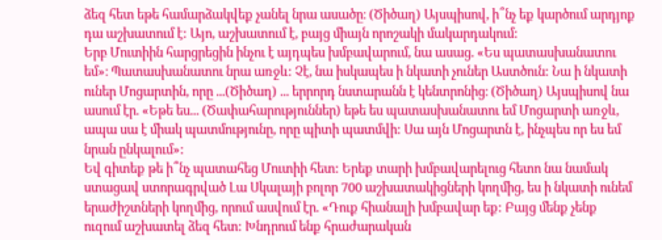ձեզ հետ եթե համարձակվեք չանել նրա ասածը։ (Ծիծաղ) Այսպիսով, ի՞նչ եք կարծում արդյոք դա աշխատում է: Այո, աշխատում է, բայց միայն որոշակի մակարդակում:
Երբ Մուտիին հարցրեցին ինչու է այդպես խմբավարում, նա ասաց. «Ես պատասխանատու եմ»։ Պատասխանատու նրա առջև: Չէ, նա իսկապես ի նկատի չուներ Աստծուն: Նա ի նկատի ուներ Մոցարտին, որը ...(Ծիծաղ) ... երրորդ նստարանն է կենտրոնից։ (Ծիծաղ) Այսպիսով նա ասում էր. «Եթե ես... (Ծափահարություններ) եթե ես պատասխանատու եմ Մոցարտի առջև, ապա սա է միակ պատմությունը, որը պիտի պատմվի: Սա այն Մոցարտն է, ինչպես որ ես եմ նրան ընկալում»:
Եվ գիտեք թե ի՞նչ պատահեց Մուտիի հետ: Երեք տարի խմբավարելուց հետո նա նամակ ստացավ ստորագրված Լա Սկալայի բոլոր 700 աշխատակիցների կողմից, ես ի նկատի ունեմ երաժիշտների կողմից, որում ասվում էր. «Դուք հիանալի խմբավար եք: Բայց մենք չենք ուզում աշխատել ձեզ հետ: Խնդրում ենք հրաժարական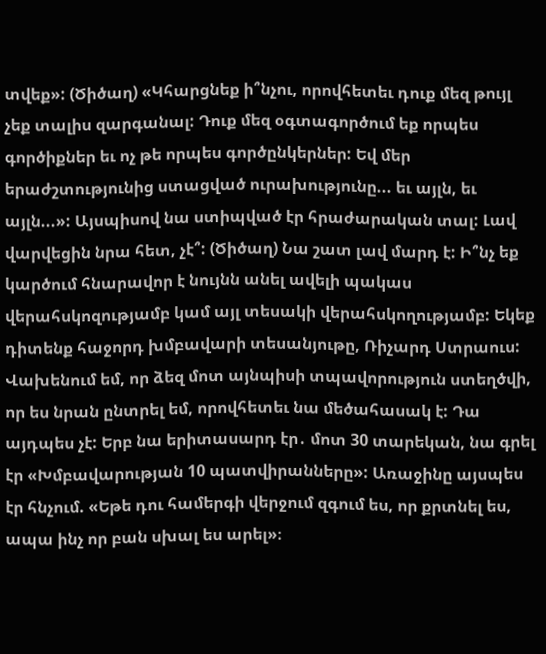տվեք»: (Ծիծաղ) «Կհարցնեք ի՞նչու, որովհետեւ դուք մեզ թույլ չեք տալիս զարգանալ: Դուք մեզ օգտագործում եք որպես գործիքներ եւ ոչ թե որպես գործընկերներ: Եվ մեր երաժշտությունից ստացված ուրախությունը... եւ այլն, եւ այլն...»: Այսպիսով նա ստիպված էր հրաժարական տալ: Լավ վարվեցին նրա հետ, չէ՞: (Ծիծաղ) Նա շատ լավ մարդ է: Ի՞նչ եք կարծում հնարավոր է նույնն անել ավելի պակաս վերահսկոզությամբ կամ այլ տեսակի վերահսկողությամբ: Եկեք դիտենք հաջորդ խմբավարի տեսանյութը, Ռիչարդ Ստրաուս:
Վախենում եմ, որ ձեզ մոտ այնպիսի տպավորություն ստեղծվի, որ ես նրան ընտրել եմ, որովհետեւ նա մեծահասակ է: Դա այդպես չէ: Երբ նա երիտասարդ էր․ մոտ 30 տարեկան, նա գրել էր «Խմբավարության 10 պատվիրանները»: Առաջինը այսպես էր հնչում. «Եթե դու համերգի վերջում զգում ես, որ քրտնել ես, ապա ինչ որ բան սխալ ես արել»։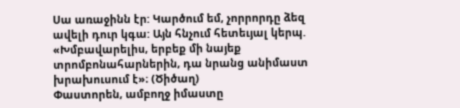Սա առաջինն էր: Կարծում եմ, չորրորդը ձեզ ավելի դուր կգա: Այն հնչում հետեւյալ կերպ. «Խմբավարելիս, երբեք մի նայեք տրոմբոնահարներին, դա նրանց անիմաստ խրախուսում է»։ (Ծիծաղ)
Փաստորեն, ամբողջ իմաստը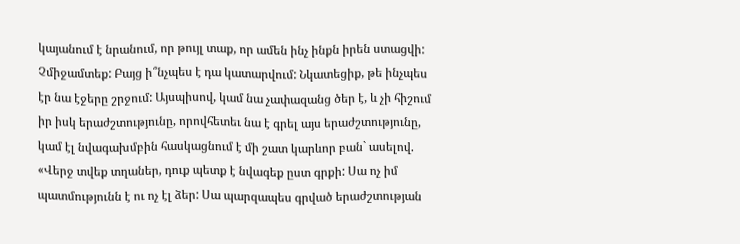կայանում է նրանում, որ թույլ տաք, որ ամեն ինչ ինքն իրեն ստացվի: Չմիջամտեք: Բայց ի՞նչպես է դա կատարվում: Նկատեցիք, թե ինչպես էր նա էջերը շրջում: Այսպիսով, կամ նա չափազանց ծեր է, և չի հիշում իր իսկ երաժշտությունը, որովհետեւ նա է գրել այս երաժշտությունը, կամ էլ նվագախմբին հասկացնում է մի շատ կարևոր բան` ասելով. «Վերջ տվեք տղաներ, դուք պետք է նվագեք ըստ գրքի: Սա ոչ իմ պատմությունն է ու ոչ էլ ձեր: Սա պարզապես գրված երաժշտության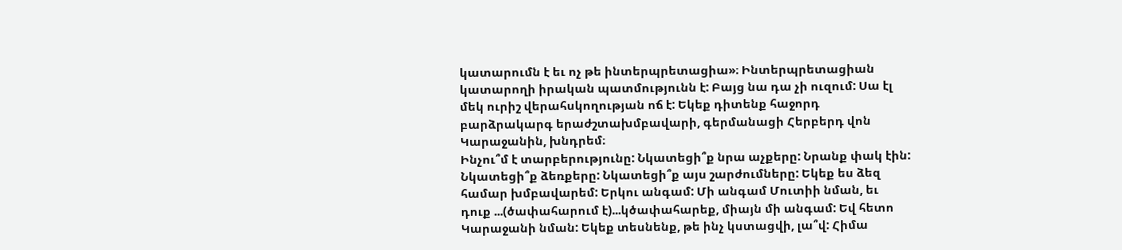կատարումն է եւ ոչ թե ինտերպրետացիա»։ Ինտերպրետացիան կատարողի իրական պատմությունն է: Բայց նա դա չի ուզում: Սա էլ մեկ ուրիշ վերահսկողության ոճ է: Եկեք դիտենք հաջորդ բարձրակարգ երաժշտախմբավարի, գերմանացի Հերբերդ վոն Կարաջանին, խնդրեմ։
Ինչու՞մ է տարբերությունը: Նկատեցի՞ք նրա աչքերը: Նրանք փակ էին: Նկատեցի՞ք ձեռքերը: Նկատեցի՞ք այս շարժումները: Եկեք ես ձեզ համար խմբավարեմ: Երկու անգամ: Մի անգամ Մուտիի նման, եւ դուք ...(ծափահարում է)...կծափահարեք, միայն մի անգամ: Եվ հետո Կարաջանի նման: Եկեք տեսնենք, թե ինչ կստացվի, լա՞վ: Հիմա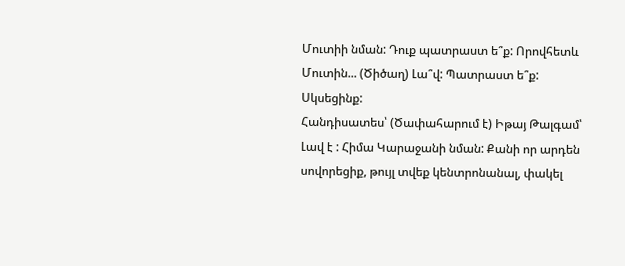Մուտիի նման: Դուք պատրաստ ե՞ք: Որովհետև Մուտին... (Ծիծաղ) Լա՞վ: Պատրաստ ե՞ք: Սկսեցինք:
Հանդիսատես՝ (Ծափահարում է) Իթայ Թալգամ՝ Լավ է : Հիմա Կարաջանի նման: Քանի որ արդեն սովորեցիք, թույլ տվեք կենտրոնանալ, փակել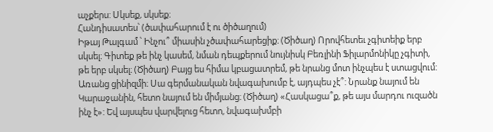աչքերս: Սկսեք, սկսեք։
Հանդիսատես՝ (ծափահարում է ու ծիծաղում)
Իթայ Թալգամ ՝ Ինչու՞ միասին չծափահարեցիք։ (Ծիծաղ) Որովհետեւ չգիտեիք երբ սկսել։ Գիտեք թե ինչ կասեմ, նման դեպքերում նույնիսկ Բեռլինի Ֆիլարմոնիկը չգիտի, թե երբ սկսել։ (Ծիծաղ) Բայց ես հիմա կբացատրեմ, թե նրանց մոտ ինչպես է ստացվում: Առանց ցինիզմի։ Սա գերմանական նվագախումբ է, այդպես չէ՞: Նրանք նայում են Կարաջանին, հետո նայում են միմյանց։ (Ծիծաղ) «Հասկացա՞ք, թե այս մարդու ուզածն ինչ է»: Եվ այսպես վարվելուց հետո, նվագախմբի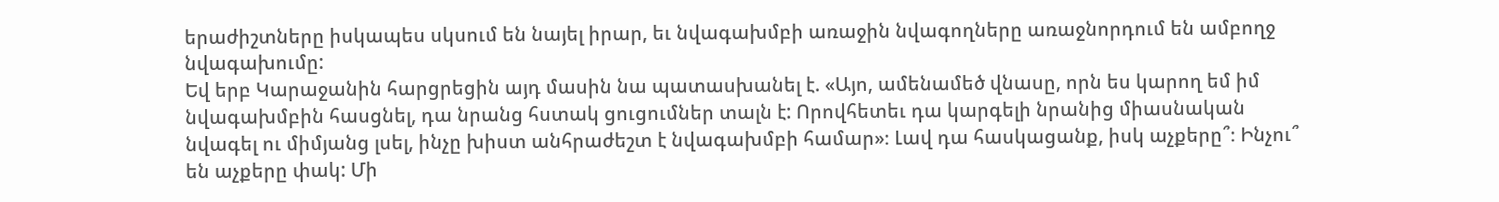երաժիշտները իսկապես սկսում են նայել իրար, եւ նվագախմբի առաջին նվագողները առաջնորդում են ամբողջ նվագախումը:
Եվ երբ Կարաջանին հարցրեցին այդ մասին նա պատասխանել է. «Այո, ամենամեծ վնասը, որն ես կարող եմ իմ նվագախմբին հասցնել, դա նրանց հստակ ցուցումներ տալն է: Որովհետեւ դա կարգելի նրանից միասնական նվագել ու միմյանց լսել, ինչը խիստ անհրաժեշտ է նվագախմբի համար»։ Լավ դա հասկացանք, իսկ աչքերը՞։ Ինչու՞ են աչքերը փակ: Մի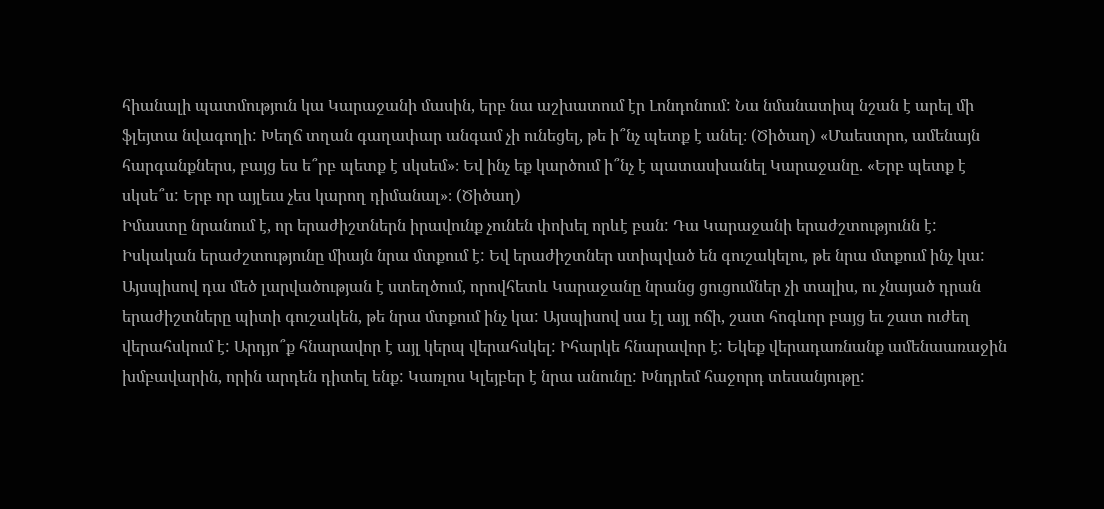հիանալի պատմություն կա Կարաջանի մասին, երբ նա աշխատում էր Լոնդոնում: Նա նմանատիպ նշան է արել մի ֆլեյտա նվագողի: Խեղճ տղան գաղափար անգամ չի ունեցել, թե ի՞նչ պետք է անել։ (Ծիծաղ) «Մաեստրո, ամենայն հարգանքներս, բայց ես ե՞րբ պետք է սկսեմ»։ Եվ ինչ եք կարծում ի՞նչ է պատասխանել Կարաջանը. «Երբ պետք է սկսե՞ս: Երբ որ այլեւս չես կարող դիմանալ»։ (Ծիծաղ)
Իմաստը նրանում է, որ երաժիշտներն իրավունք չունեն փոխել որևէ բան: Դա Կարաջանի երաժշտությունն է: Իսկական երաժշտությունը միայն նրա մտքում է: Եվ երաժիշտներ ստիպված են գուշակելու, թե նրա մտքում ինչ կա: Այսպիսով դա մեծ լարվածության է ստեղծում, որովհետև Կարաջանը նրանց ցուցումներ չի տալիս, ու չնայած դրան երաժիշտները պիտի գուշակեն, թե նրա մտքում ինչ կա: Այսպիսով սա էլ այլ ոճի, շատ հոգևոր բայց եւ շատ ուժեղ վերահսկում է: Արդյո՞ք հնարավոր է այլ կերպ վերահսկել: Իհարկե հնարավոր է: Եկեք վերադառնանք ամենաառաջին խմբավարին, որին արդեն դիտել ենք: Կառլոս Կլեյբեր է նրա անունը: Խնդրեմ հաջորդ տեսանյութը: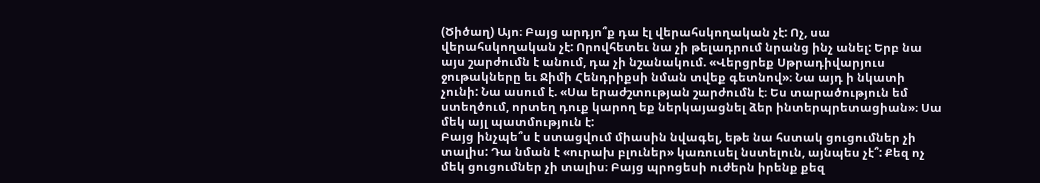(Ծիծաղ) Այո։ Բայց արդյո՞ք դա էլ վերահսկողական չէ: Ոչ, սա վերահսկողական չէ: Որովհետեւ նա չի թելադրում նրանց ինչ անել: Երբ նա այս շարժումն է անում, դա չի նշանակում. «Վերցրեք Սթրադիվարյուս ջութակները եւ Ջիմի Հենդրիքսի նման տվեք գետնով»։ Նա այդ ի նկատի չունի: Նա ասում է. «Սա երաժշտության շարժումն է։ Ես տարածություն եմ ստեղծում, որտեղ դուք կարող եք ներկայացնել ձեր ինտերպրետացիան»։ Սա մեկ այլ պատմություն է:
Բայց ինչպե՞ս է ստացվում միասին նվագել, եթե նա հստակ ցուցումներ չի տալիս: Դա նման է «ուրախ բլուներ» կառուսել նստելուն, այնպես չէ՞: Քեզ ոչ մեկ ցուցումներ չի տալիս։ Բայց պրոցեսի ուժերն իրենք քեզ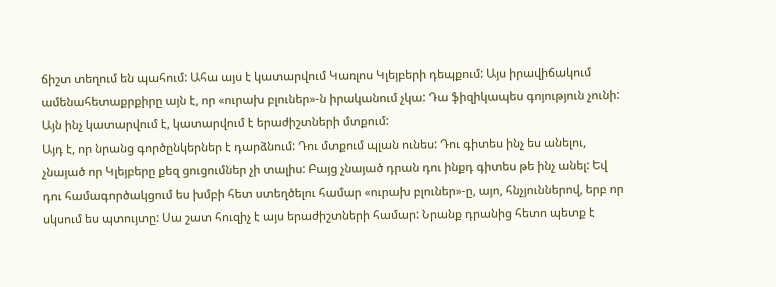ճիշտ տեղում են պահում: Ահա այս է կատարվում Կառլոս Կլեյբերի դեպքում: Այս իրավիճակում ամենահետաքրքիրը այն է, որ «ուրախ բլուներ»-ն իրականում չկա: Դա ֆիզիկապես գոյություն չունի: Այն ինչ կատարվում է, կատարվում է երաժիշտների մտքում:
Այդ է, որ նրանց գործընկերներ է դարձնում: Դու մտքում պլան ունես: Դու գիտես ինչ ես անելու, չնայած որ Կլեյբերը քեզ ցուցումներ չի տալիս: Բայց չնայած դրան դու ինքդ գիտես թե ինչ անել: Եվ դու համագործակցում ես խմբի հետ ստեղծելու համար «ուրախ բլուներ»-ը, այո, հնչյուններով, երբ որ սկսում ես պտույտը: Սա շատ հուզիչ է այս երաժիշտների համար: Նրանք դրանից հետո պետք է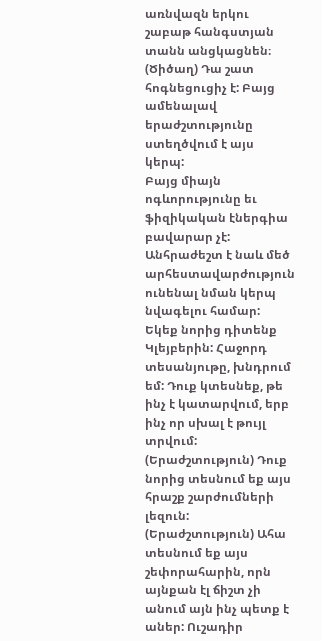առնվազն երկու շաբաթ հանգստյան տանն անցկացնեն։ (Ծիծաղ) Դա շատ հոգնեցուցիչ է: Բայց ամենալավ երաժշտությունը ստեղծվում է այս կերպ:
Բայց միայն ոգևորությունը եւ ֆիզիկական էներգիա բավարար չէ: Անհրաժեշտ է նաև մեծ արհեստավարժություն ունենալ նման կերպ նվագելու համար: Եկեք նորից դիտենք Կլեյբերին: Հաջորդ տեսանյութը, խնդրում եմ: Դուք կտեսնեք, թե ինչ է կատարվում, երբ ինչ որ սխալ է թույլ տրվում:
(Երաժշտություն) Դուք նորից տեսնում եք այս հրաշք շարժումների լեզուն: (Երաժշտություն) Ահա տեսնում եք այս շեփորահարին, որն այնքան էլ ճիշտ չի անում այն ինչ պետք է աներ: Ուշադիր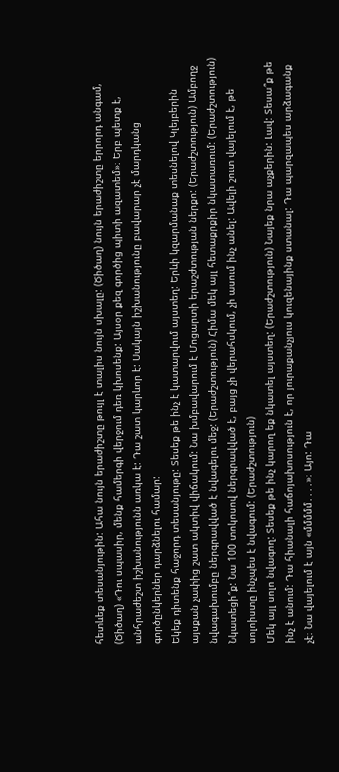հետևեք տեսանյութին: Ահա նույն երաժիշտը թույլ է տալիս նույն սխալը: (Ծիծաղ) նույն երաժիշտը երրորդ անգամ, (Ծիծաղ) «Դու սպասիր, մենք համերգի վերջում դեռ կխոսենք: Այսօր քեզ գործից պիտի ազատեմ»։ Երբ պետք է, անհրաժեշտ իշխանությունն առկա է: Դա շատ կարևոր է: Սակայն իշխանությունը բավարար չէ մարդկանց գործընկերներ դարձնելու համար:
Եկեք դիտենք հաջորդ տեսանյութը: Տեսեք թե ինչ է կատարվում այստեղ: Երևի կզարմանաք տեսնելով Կլեյբերին այսքան չափից շատ ակտիվ վիճակում: Նա խմբավարում է Մոցարտի երաշժտության ներքո: (Երաժշտություն) Ամբողջ նվագախումբը ներգրավված է նվագելու մեջ: (Երաժշտություն) Հիմա մեկ այլ հետաքրքիր նկատառում: (Երաժշտություն) Նկատեցի՞ք: Նա 100 տոկոսով ներգրավված է, բայց չի վերահսկում, չի ասում ինչ անել: Ավելի շուտ վայելում է, թե սոլոիստը ինչպես է նվագում: (Երաժշտություն)
Մեկ այլ սոլո նվագող: Տեսեք թե ինչ կարող եք նկատել այստեղ: (Երաժշտություն) Նայեք նրա աչքերին: Լավ: Տեսա՞ք թե ինչ է անում: Դա հիանալի հաճոյախոսություն է, որ յուրաքանչյուս կուզենայինք ստանալ: Դա պարզապես արձագանք չէ։ Նա վայելում է այն «մմմմմ․․․․»։ Այո: Դա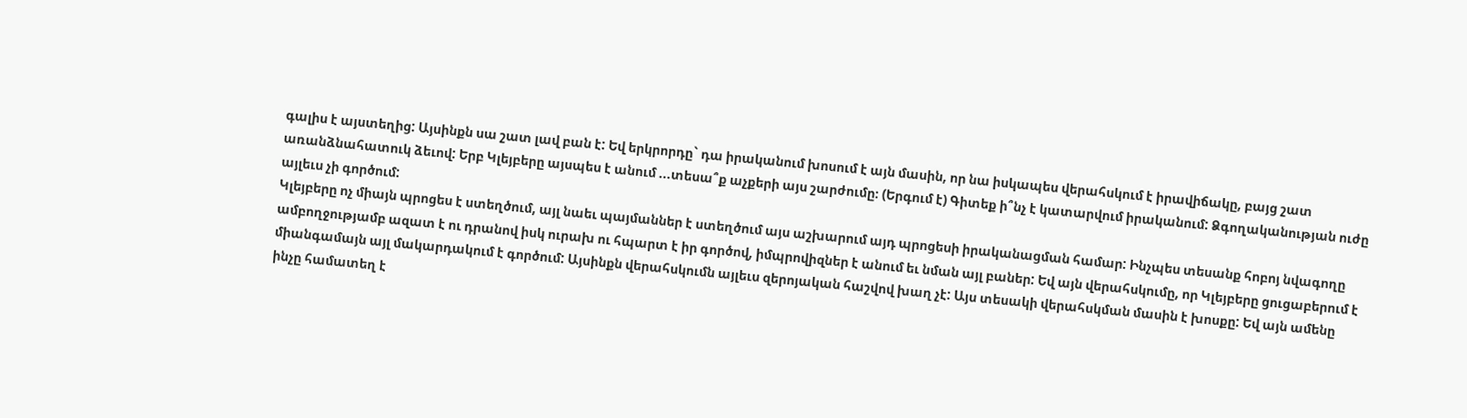գալիս է այստեղից: Այսինքն սա շատ լավ բան է: Եվ երկրորդը` դա իրականում խոսում է այն մասին, որ նա իսկապես վերահսկում է իրավիճակը, բայց շատ առանձնահատուկ ձեւով: Երբ Կլեյբերը այսպես է անում ...տեսա՞ք աչքերի այս շարժումը։ (Երգում է) Գիտեք ի՞նչ է կատարվում իրականում: Ձգողականության ուժը այլեւս չի գործում:
Կլեյբերը ոչ միայն պրոցես է ստեղծում, այլ նաեւ պայմաններ է ստեղծում այս աշխարում այդ պրոցեսի իրականացման համար: Ինչպես տեսանք հոբոյ նվագողը ամբողջությամբ ազատ է ու դրանով իսկ ուրախ ու հպարտ է իր գործով, իմպրովիզներ է անում եւ նման այլ բաներ: Եվ այն վերահսկումը, որ Կլեյբերը ցուցաբերում է միանգամայն այլ մակարդակում է գործում: Այսինքն վերահսկումն այլեւս զերոյական հաշվով խաղ չէ: Այս տեսակի վերահսկման մասին է խոսքը: Եվ այն ամենը ինչը համատեղ է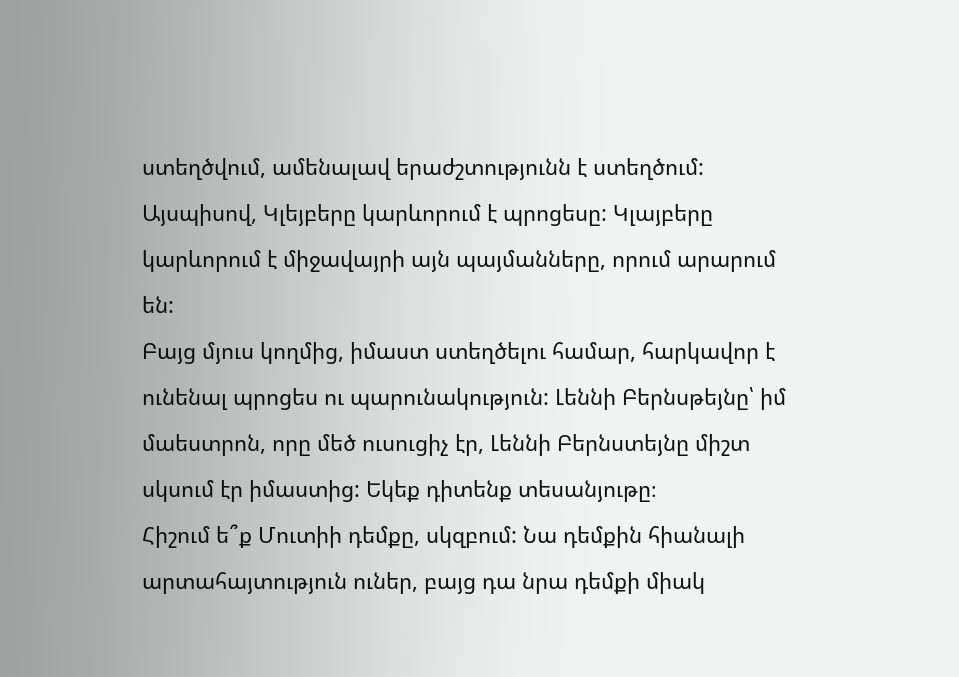ստեղծվում, ամենալավ երաժշտությունն է ստեղծում: Այսպիսով, Կլեյբերը կարևորում է պրոցեսը: Կլայբերը կարևորում է միջավայրի այն պայմանները, որում արարում են:
Բայց մյուս կողմից, իմաստ ստեղծելու համար, հարկավոր է ունենալ պրոցես ու պարունակություն: Լեննի Բերնսթեյնը՝ իմ մաեստրոն, որը մեծ ուսուցիչ էր, Լեննի Բերնստեյնը միշտ սկսում էր իմաստից: Եկեք դիտենք տեսանյութը։
Հիշում ե՞ք Մուտիի դեմքը, սկզբում: Նա դեմքին հիանալի արտահայտություն ուներ, բայց դա նրա դեմքի միակ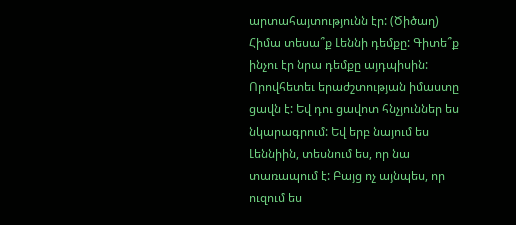արտահայտությունն էր: (Ծիծաղ) Հիմա տեսա՞ք Լեննի դեմքը: Գիտե՞ք ինչու էր նրա դեմքը այդպիսին: Որովհետեւ երաժշտության իմաստը ցավն է: Եվ դու ցավոտ հնչյուններ ես նկարագրում: Եվ երբ նայում ես Լեննիին, տեսնում ես, որ նա տառապում է: Բայց ոչ այնպես, որ ուզում ես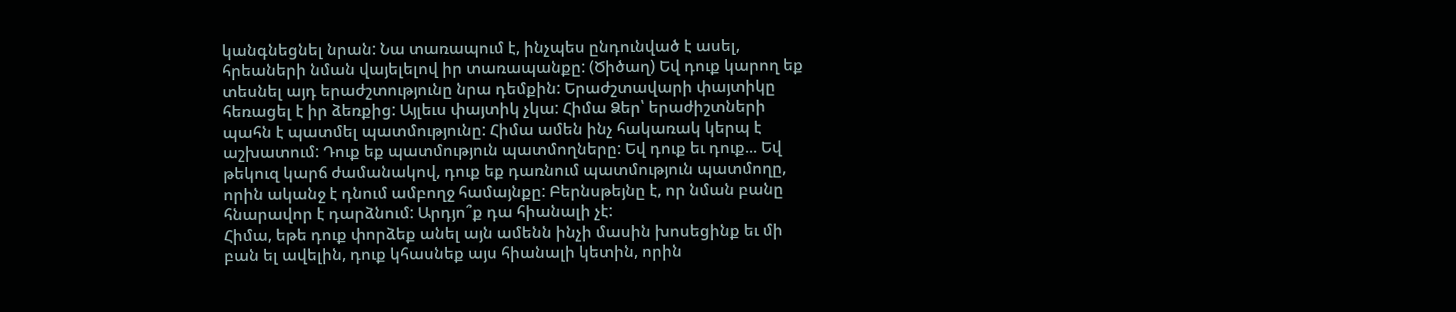կանգնեցնել նրան: Նա տառապում է, ինչպես ընդունված է ասել, հրեաների նման վայելելով իր տառապանքը: (Ծիծաղ) Եվ դուք կարող եք տեսնել այդ երաժշտությունը նրա դեմքին: Երաժշտավարի փայտիկը հեռացել է իր ձեռքից: Այլեւս փայտիկ չկա: Հիմա Ձեր՝ երաժիշտների պահն է պատմել պատմությունը: Հիմա ամեն ինչ հակառակ կերպ է աշխատում: Դուք եք պատմություն պատմողները: Եվ դուք եւ դուք... Եվ թեկուզ կարճ ժամանակով, դուք եք դառնում պատմություն պատմողը, որին ականջ է դնում ամբողջ համայնքը: Բերնսթեյնը է, որ նման բանը հնարավոր է դարձնում: Արդյո՞ք դա հիանալի չէ:
Հիմա, եթե դուք փորձեք անել այն ամենն ինչի մասին խոսեցինք եւ մի բան ել ավելին, դուք կհասնեք այս հիանալի կետին, որին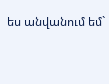ես անվանում եմ`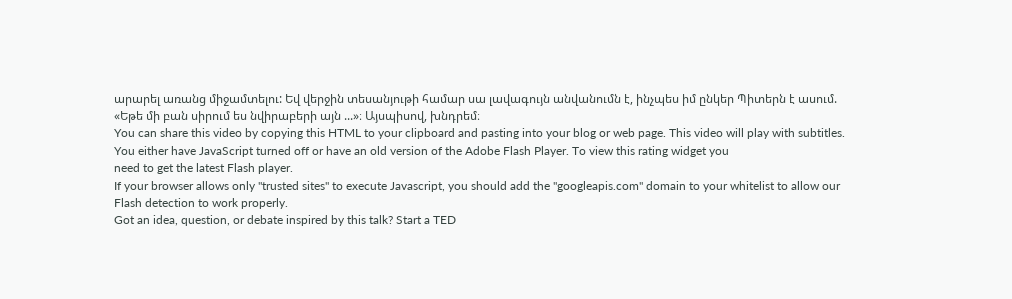արարել առանց միջամտելու: Եվ վերջին տեսանյութի համար սա լավագույն անվանումն է, ինչպես իմ ընկեր Պիտերն է ասում. «Եթե մի բան սիրում ես նվիրաբերի այն ...»։ Այսպիսով, խնդրեմ։
You can share this video by copying this HTML to your clipboard and pasting into your blog or web page. This video will play with subtitles.
You either have JavaScript turned off or have an old version of the Adobe Flash Player. To view this rating widget you
need to get the latest Flash player.
If your browser allows only "trusted sites" to execute Javascript, you should add the "googleapis.com" domain to your whitelist to allow our Flash detection to work properly.
Got an idea, question, or debate inspired by this talk? Start a TED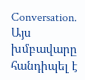Conversation.
Այս խմբավարը հանդիպել է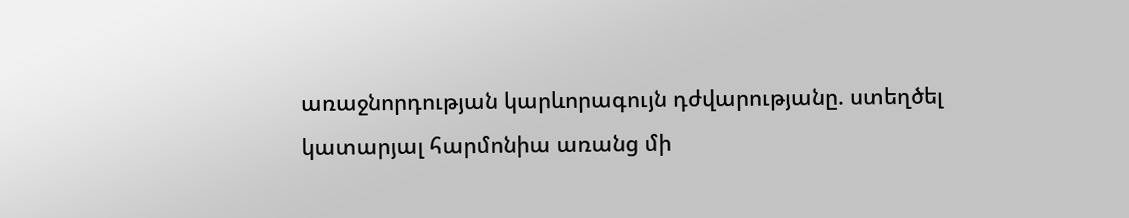առաջնորդության կարևորագույն դժվարությանը. ստեղծել կատարյալ հարմոնիա առանց մի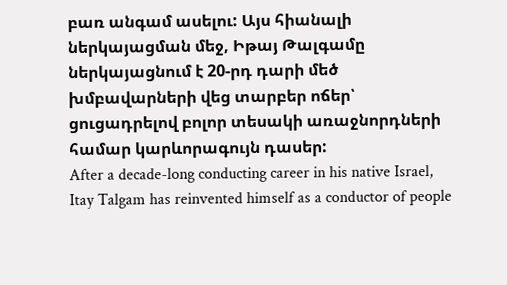բառ անգամ ասելու: Այս հիանալի ներկայացման մեջ, Իթայ Թալգամը ներկայացնում է 20-րդ դարի մեծ խմբավարների վեց տարբեր ոճեր՝ ցուցադրելով բոլոր տեսակի առաջնորդների համար կարևորագույն դասեր:
After a decade-long conducting career in his native Israel, Itay Talgam has reinvented himself as a conductor of people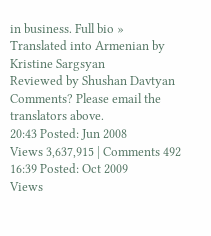in business. Full bio »
Translated into Armenian by Kristine Sargsyan
Reviewed by Shushan Davtyan
Comments? Please email the translators above.
20:43 Posted: Jun 2008
Views 3,637,915 | Comments 492
16:39 Posted: Oct 2009
Views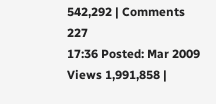542,292 | Comments 227
17:36 Posted: Mar 2009
Views 1,991,858 |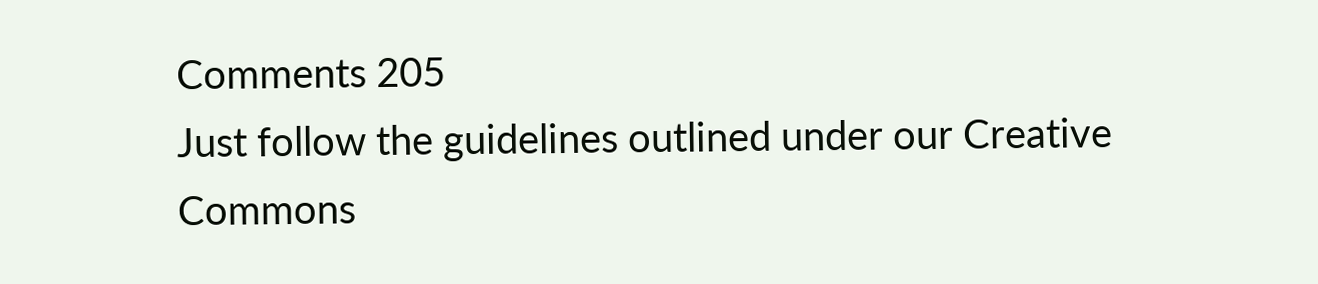Comments 205
Just follow the guidelines outlined under our Creative Commons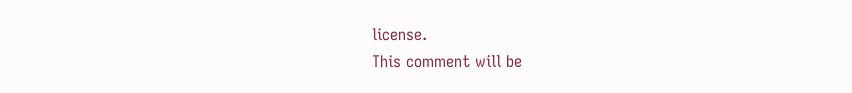license.
This comment will be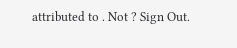attributed to . Not ? Sign Out.